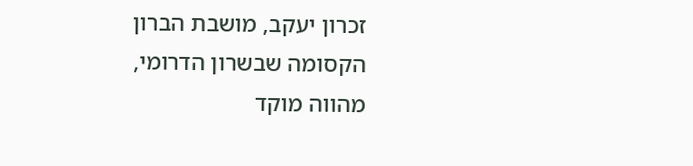זכרון יעקב, מושבת הברון הקסומה שבשרון הדרומי, מהווה מוקד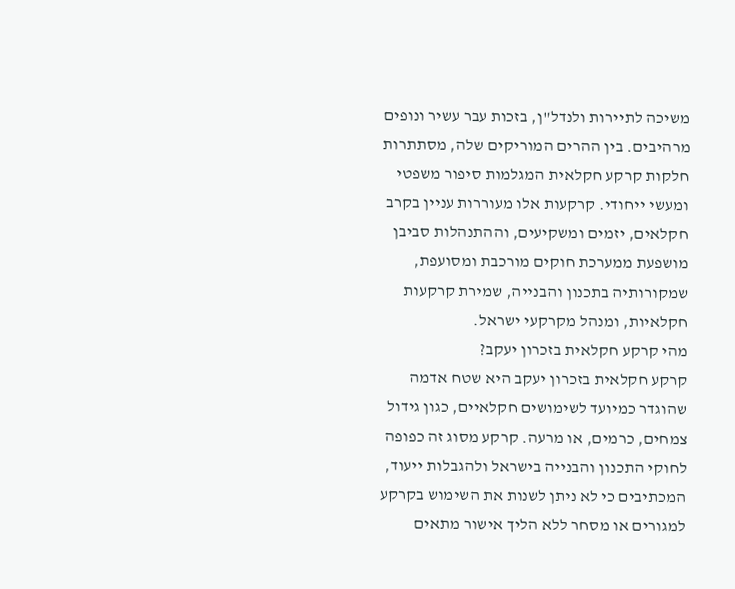משיכה לתיירות ולנדל"ן, בזכות עבר עשיר ונופים מרהיבים. בין ההרים המוריקים שלה, מסתתרות חלקות קרקע חקלאית המגלמות סיפור משפטי ומעשי ייחודי. קרקעות אלו מעוררות עניין בקרב חקלאים, יזמים ומשקיעים, וההתנהלות סביבן מושפעת ממערכת חוקים מורכבת ומסועפת, שמקורותיה בתכנון והבנייה, שמירת קרקעות חקלאיות, ומנהל מקרקעי ישראל.
מהי קרקע חקלאית בזכרון יעקב?
קרקע חקלאית בזכרון יעקב היא שטח אדמה שהוגדר כמיועד לשימושים חקלאיים, כגון גידול צמחים, כרמים, או מרעה. קרקע מסוג זה כפופה לחוקי התכנון והבנייה בישראל ולהגבלות ייעוד, המכתיבים כי לא ניתן לשנות את השימוש בקרקע למגורים או מסחר ללא הליך אישור מתאים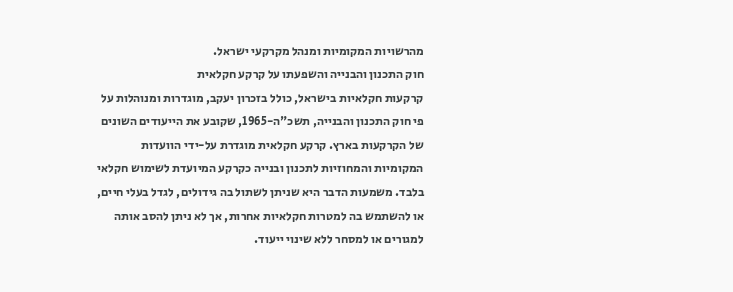מהרשויות המקומיות ומנהל מקרקעי ישראל.
חוק התכנון והבנייה והשפעתו על קרקע חקלאית
קרקעות חקלאיות בישראל, כולל בזכרון יעקב, מוגדרות ומנוהלות על פי חוק התכנון והבנייה, תשכ"ה-1965, שקובע את הייעודים השונים של הקרקעות בארץ. קרקע חקלאית מוגדרת על-ידי הוועדות המקומיות והמחוזיות לתכנון ובנייה כקרקע המיועדת לשימוש חקלאי בלבד. משמעות הדבר היא שניתן לשתול בה גידולים, לגדל בעלי חיים, או להשתמש בה למטרות חקלאיות אחרות, אך לא ניתן להסב אותה למגורים או למסחר ללא שינוי ייעוד.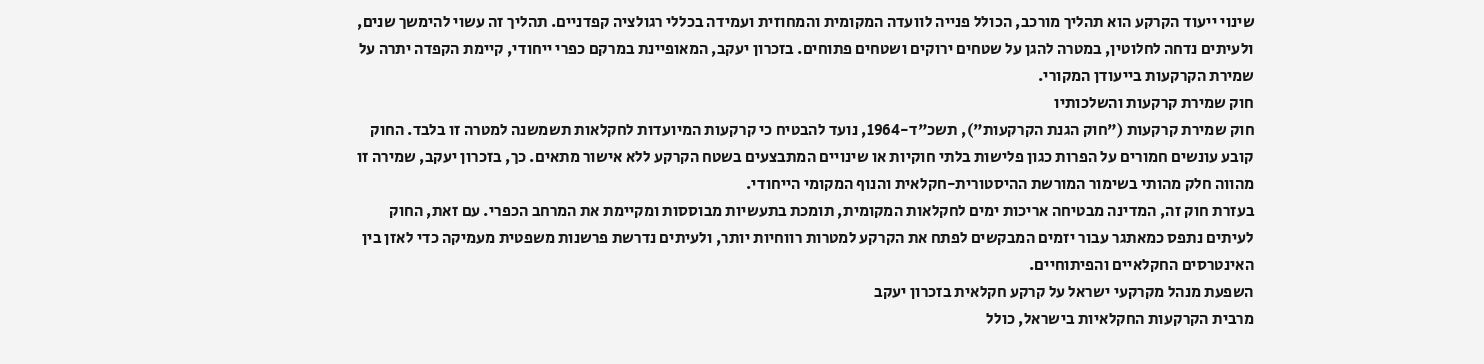שינוי ייעוד הקרקע הוא תהליך מורכב, הכולל פנייה לוועדה המקומית והמחוזית ועמידה בכללי רגולציה קפדניים. תהליך זה עשוי להימשך שנים, ולעיתים נדחה לחלוטין, במטרה להגן על שטחים ירוקים ושטחים פתוחים. בזכרון יעקב, המאופיינת במרקם כפרי ייחודי, קיימת הקפדה יתרה על שמירת הקרקעות בייעודן המקורי.
חוק שמירת קרקעות והשלכותיו
חוק שמירת קרקעות ("חוק הגנת הקרקעות"), תשכ"ד-1964, נועד להבטיח כי קרקעות המיועדות לחקלאות תשמשנה למטרה זו בלבד. החוק קובע עונשים חמורים על הפרות כגון פלישות בלתי חוקיות או שינויים המתבצעים בשטח הקרקע ללא אישור מתאים. כך, בזכרון יעקב, שמירה זו מהווה חלק מהותי בשימור המורשת ההיסטורית-חקלאית והנוף המקומי הייחודי.
בעזרת חוק זה, המדינה מבטיחה אריכות ימים לחקלאות המקומית, תומכת בתעשיות מבוססות ומקיימת את המרחב הכפרי. עם זאת, החוק לעיתים נתפס כמאתגר עבור יזמים המבקשים לפתח את הקרקע למטרות רווחיות יותר, ולעיתים נדרשת פרשנות משפטית מעמיקה כדי לאזן בין האינטרסים החקלאיים והפיתוחיים.
השפעת מנהל מקרקעי ישראל על קרקע חקלאית בזכרון יעקב
מרבית הקרקעות החקלאיות בישראל, כולל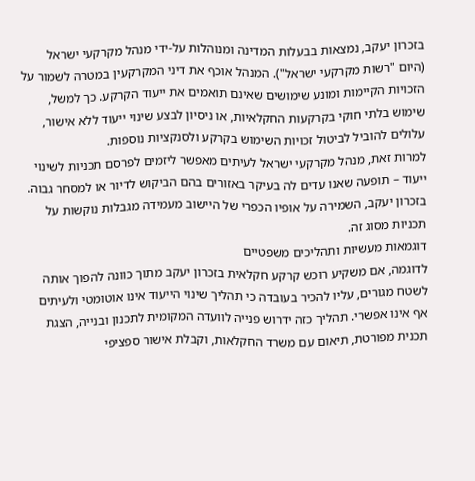בזכרון יעקב, נמצאות בבעלות המדינה ומנוהלות על-ידי מנהל מקרקעי ישראל (היום "רשות מקרקעי ישראל"). המנהל אוכף את דיני המקרקעין במטרה לשמור על הזכויות הקיימות ומונע שימושים שאינם תואמים את ייעוד הקרקע. כך למשל, שימוש בלתי חוקי בקרקעות החקלאיות, או ניסיון לבצע שינוי ייעוד ללא אישור, עלולים להוביל לביטול זכויות השימוש בקרקע ולסנקציות נוספות.
למרות זאת, מנהל מקרקעי ישראל לעיתים מאפשר ליזמים לפרסם תכניות לשינוי ייעוד – תופעה שאנו עדים לה בעיקר באזורים בהם הביקוש לדיור או למסחר גבוה. בזכרון יעקב, השמירה על אופיו הכפרי של היישוב מעמידה מגבלות נוקשות על תכניות מסוג זה.
דוגמאות מעשיות ותהליכים משפטיים
לדוגמה, אם משקיע רוכש קרקע חקלאית בזכרון יעקב מתוך כוונה להפוך אותה לשטח מגורים, עליו להכיר בעובדה כי תהליך שינוי הייעוד אינו אוטומטי ולעיתים אף אינו אפשרי. תהליך כזה ידרוש פנייה לוועדה המקומית לתכנון ובנייה, הצגת תכנית מפורטת, תיאום עם משרד החקלאות, וקבלת אישור ספציפי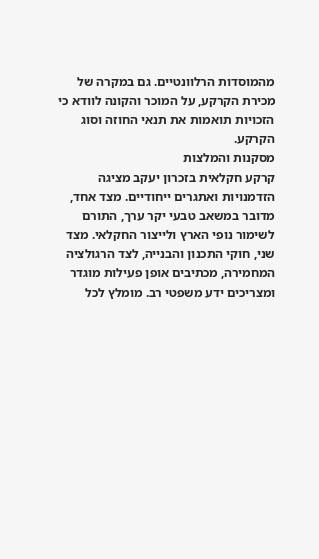מהמוסדות הרלוונטיים. גם במקרה של מכירת הקרקע, על המוכר והקונה לוודא כי הזכויות תואמות את תנאי החוזה וסוג הקרקע.
מסקנות והמלצות
קרקע חקלאית בזכרון יעקב מציגה הזדמנויות ואתגרים ייחודיים. מצד אחד, מדובר במשאב טבעי יקר ערך, התורם לשימור נופי הארץ ולייצור החקלאי. מצד שני, חוקי התכנון והבנייה, לצד הרגולציה המחמירה, מכתיבים אופן פעילות מוגדר ומצריכים ידע משפטי רב. מומלץ לכל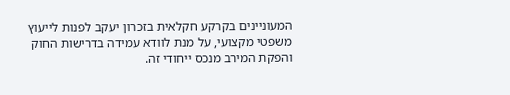המעוניינים בקרקע חקלאית בזכרון יעקב לפנות לייעוץ משפטי מקצועי, על מנת לוודא עמידה בדרישות החוק והפקת המירב מנכס ייחודי זה.